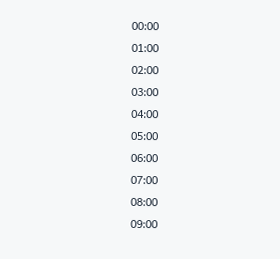00:00
01:00
02:00
03:00
04:00
05:00
06:00
07:00
08:00
09:00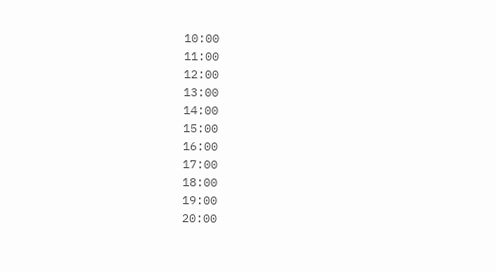10:00
11:00
12:00
13:00
14:00
15:00
16:00
17:00
18:00
19:00
20:00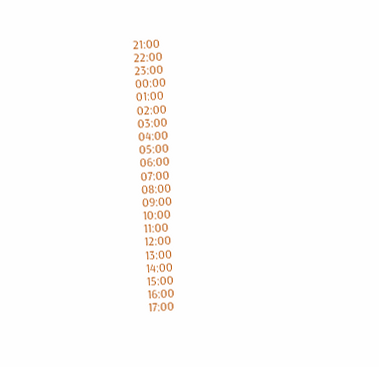21:00
22:00
23:00
00:00
01:00
02:00
03:00
04:00
05:00
06:00
07:00
08:00
09:00
10:00
11:00
12:00
13:00
14:00
15:00
16:00
17:00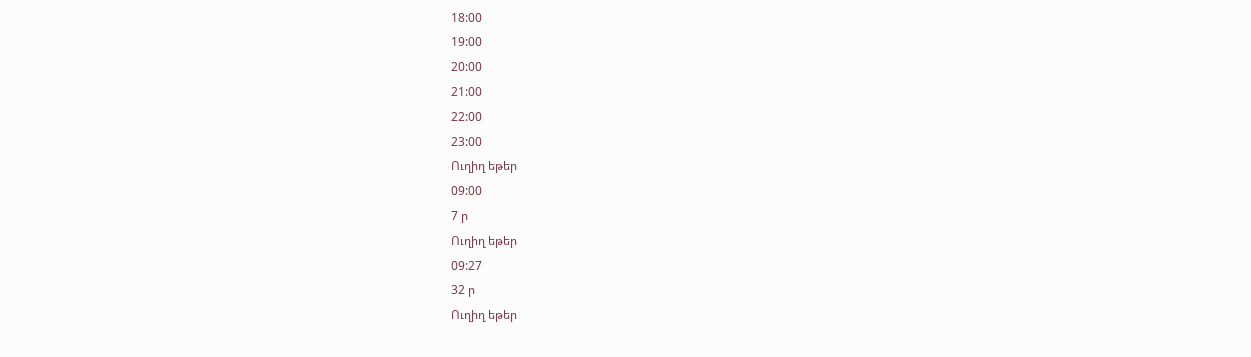18:00
19:00
20:00
21:00
22:00
23:00
Ուղիղ եթեր
09:00
7 ր
Ուղիղ եթեր
09:27
32 ր
Ուղիղ եթեր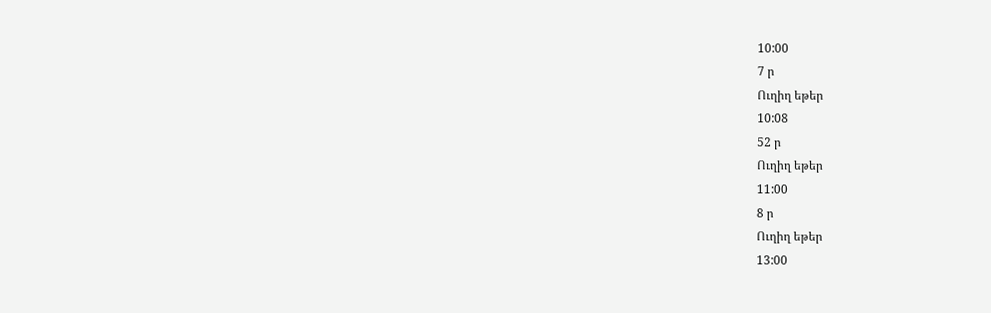10:00
7 ր
Ուղիղ եթեր
10:08
52 ր
Ուղիղ եթեր
11:00
8 ր
Ուղիղ եթեր
13:00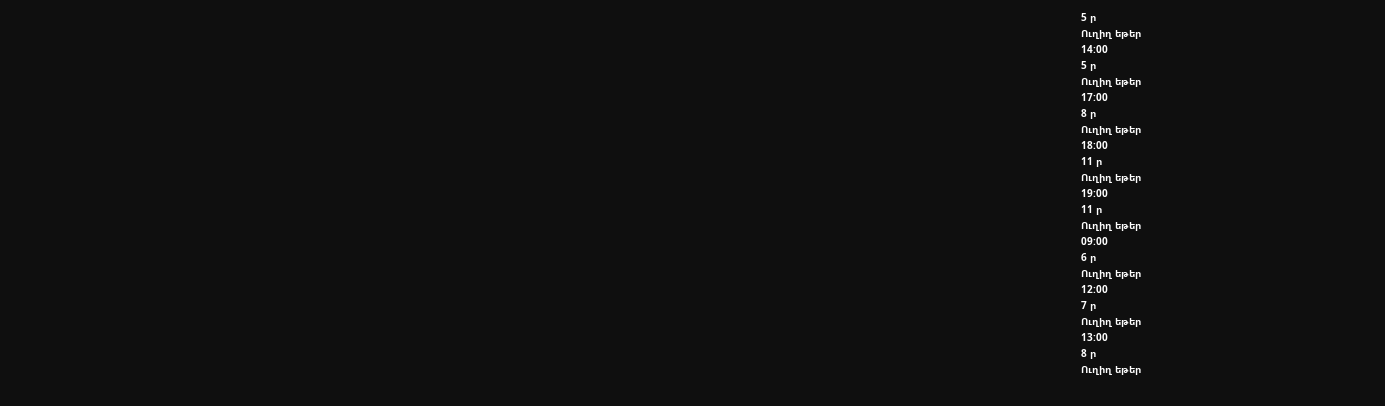5 ր
Ուղիղ եթեր
14:00
5 ր
Ուղիղ եթեր
17:00
8 ր
Ուղիղ եթեր
18:00
11 ր
Ուղիղ եթեր
19:00
11 ր
Ուղիղ եթեր
09:00
6 ր
Ուղիղ եթեր
12:00
7 ր
Ուղիղ եթեր
13:00
8 ր
Ուղիղ եթեր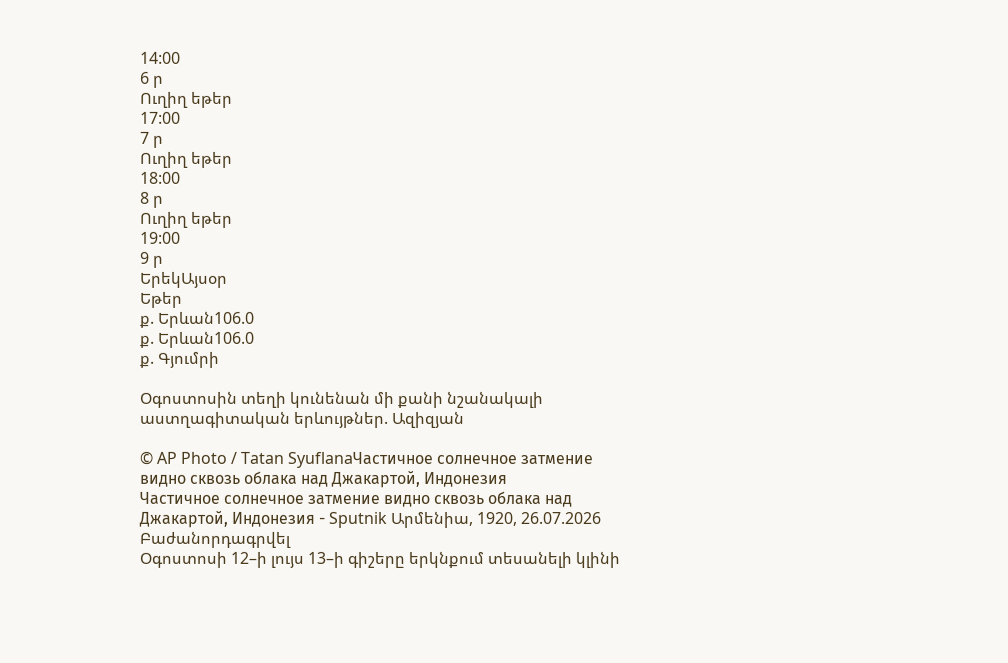14:00
6 ր
Ուղիղ եթեր
17:00
7 ր
Ուղիղ եթեր
18:00
8 ր
Ուղիղ եթեր
19:00
9 ր
ԵրեկԱյսօր
Եթեր
ք. Երևան106.0
ք. Երևան106.0
ք. Գյումրի

Օգոստոսին տեղի կունենան մի քանի նշանակալի աստղագիտական երևույթներ. Ազիզյան

© AP Photo / Tatan SyuflanaЧастичное солнечное затмение видно сквозь облака над Джакартой, Индонезия
Частичное солнечное затмение видно сквозь облака над Джакартой, Индонезия - Sputnik Արմենիա, 1920, 26.07.2026
Բաժանորդագրվել
Օգոստոսի 12–ի լույս 13–ի գիշերը երկնքում տեսանելի կլինի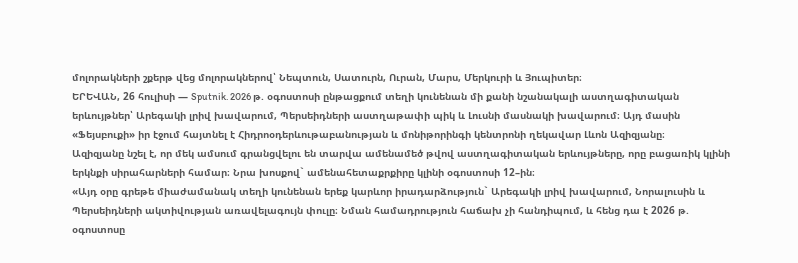մոլորակների շքերթ վեց մոլորակներով՝ Նեպտուն, Սատուրն, Ուրան, Մարս, Մերկուրի և Յուպիտեր։
ԵՐԵՎԱՆ, 26 հուլիսի — Sputnik. 2026 թ. օգոստոսի ընթացքում տեղի կունենան մի քանի նշանակալի աստղագիտական երևույթներ՝ Արեգակի լրիվ խավարում, Պերսեիդների աստղաթափի պիկ և Լուսնի մասնակի խավարում։ Այդ մասին «Ֆեյսբուքի» իր էջում հայտնել է Հիդրոօդերևութաբանության և մոնիթորինգի կենտրոնի ղեկավար Լևոն Ազիզյանը։
Ազիզյանը նշել է, որ մեկ ամսում գրանցվելու են տարվա ամենամեծ թվով աստղագիտական երևույթները, որը բացառիկ կլինի երկնքի սիրահարների համար։ Նրա խոսքով` ամենահետաքրքիրը կլինի օգոստոսի 12–ին։
«Այդ օրը գրեթե միաժամանակ տեղի կունենան երեք կարևոր իրադարձություն` Արեգակի լրիվ խավարում, Նորալուսին և Պերսեիդների ակտիվության առավելագույն փուլը։ Նման համադրություն հաճախ չի հանդիպում, և հենց դա է 2026 թ. օգոստոսը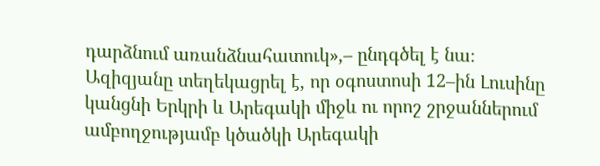դարձնում առանձնահատուկ»,– ընդգծել է նա։
Ազիզյանը տեղեկացրել է, որ օգոստոսի 12–ին Լուսինը կանցնի Երկրի և Արեգակի միջև ու որոշ շրջաններում ամբողջությամբ կծածկի Արեգակի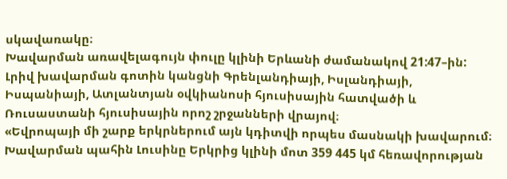սկավառակը։
Խավարման առավելագույն փուլը կլինի Երևանի ժամանակով 21:47–ին: Լրիվ խավարման գոտին կանցնի Գրենլանդիայի, Իսլանդիայի, Իսպանիայի, Ատլանտյան օվկիանոսի հյուսիսային հատվածի և Ռուսաստանի հյուսիսային որոշ շրջանների վրայով։
«Եվրոպայի մի շարք երկրներում այն կդիտվի որպես մասնակի խավարում։ Խավարման պահին Լուսինը Երկրից կլինի մոտ 359 445 կմ հեռավորության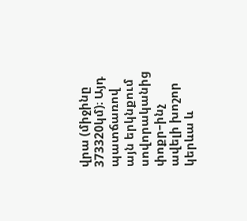վրա (միջինը 373320կմ)։ Այդ պատճառով այն երկնքում սովորականից փոքր–ինչ ավելի խոշոր կերևա և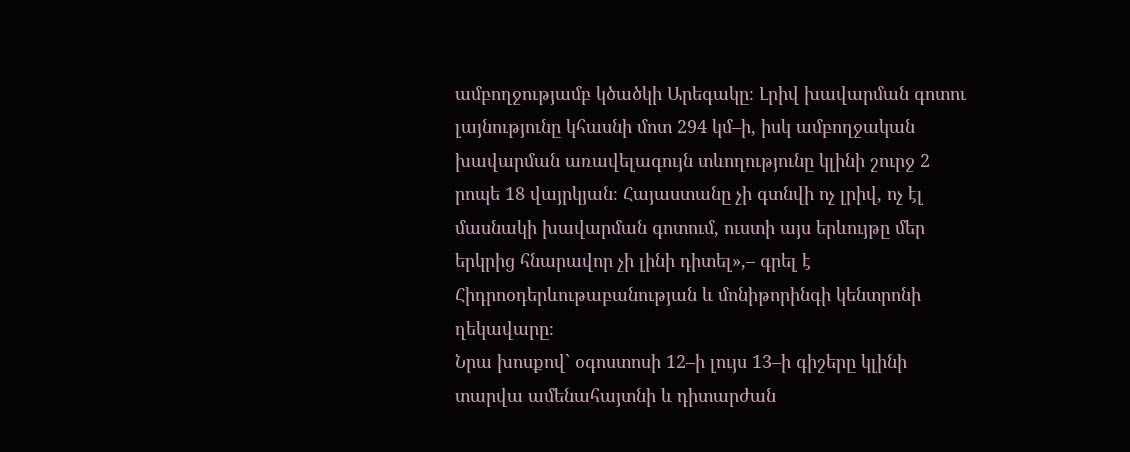ամբողջությամբ կծածկի Արեգակը։ Լրիվ խավարման գոտու լայնությունը կհասնի մոտ 294 կմ–ի, իսկ ամբողջական խավարման առավելագույն տևողությունը կլինի շուրջ 2 րոպե 18 վայրկյան։ Հայաստանը չի գտնվի ոչ լրիվ, ոչ էլ մասնակի խավարման գոտում, ուստի այս երևույթը մեր երկրից հնարավոր չի լինի դիտել»,– գրել է Հիդրոօդերևութաբանության և մոնիթորինգի կենտրոնի ղեկավարը։
Նրա խոսքով` օգոստոսի 12–ի լույս 13–ի գիշերը կլինի տարվա ամենահայտնի և դիտարժան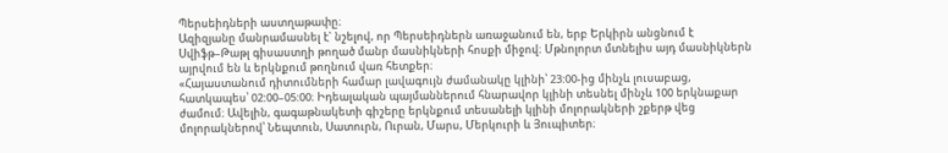Պերսեիդների աստղաթափը։
Ազիզյանը մանրամասնել է` նշելով, որ Պերսեիդներն առաջանում են, երբ Երկիրն անցնում է Սվիֆթ–Թաթլ գիսաստղի թողած մանր մասնիկների հոսքի միջով։ Մթնոլորտ մտնելիս այդ մասնիկներն այրվում են և երկնքում թողնում վառ հետքեր։
«Հայաստանում դիտումների համար լավագույն ժամանակը կլինի՝ 23:00-ից մինչև լուսաբաց, հատկապես՝ 02:00–05:00։ Իդեալական պայմաններում հնարավոր կլինի տեսնել մինչև 100 երկնաքար ժամում։ Ավելին, գագաթնակետի գիշերը երկնքում տեսանելի կլինի մոլորակների շքերթ վեց մոլորակներով՝ Նեպտուն, Սատուրն, Ուրան, Մարս, Մերկուրի և Յուպիտեր։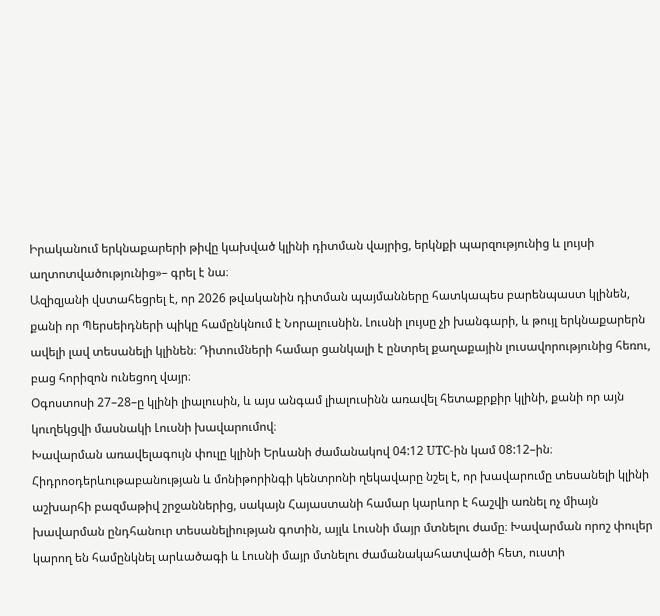Իրականում երկնաքարերի թիվը կախված կլինի դիտման վայրից, երկնքի պարզությունից և լույսի աղտոտվածությունից»– գրել է նա։
Ազիզյանի վստահեցրել է, որ 2026 թվականին դիտման պայմանները հատկապես բարենպաստ կլինեն, քանի որ Պերսեիդների պիկը համընկնում է Նորալուսնին. Լուսնի լույսը չի խանգարի, և թույլ երկնաքարերն ավելի լավ տեսանելի կլինեն։ Դիտումների համար ցանկալի է ընտրել քաղաքային լուսավորությունից հեռու, բաց հորիզոն ունեցող վայր։
Օգոստոսի 27–28–ը կլինի լիալուսին, և այս անգամ լիալուսինն առավել հետաքրքիր կլինի, քանի որ այն կուղեկցվի մասնակի Լուսնի խավարումով։
Խավարման առավելագույն փուլը կլինի Երևանի ժամանակով 04:12 UTC-ին կամ 08:12–ին։
Հիդրոօդերևութաբանության և մոնիթորինգի կենտրոնի ղեկավարը նշել է, որ խավարումը տեսանելի կլինի աշխարհի բազմաթիվ շրջաններից, սակայն Հայաստանի համար կարևոր է հաշվի առնել ոչ միայն խավարման ընդհանուր տեսանելիության գոտին, այլև Լուսնի մայր մտնելու ժամը։ Խավարման որոշ փուլեր կարող են համընկնել արևածագի և Լուսնի մայր մտնելու ժամանակահատվածի հետ, ուստի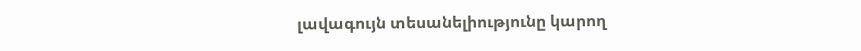լավագույն տեսանելիությունը կարող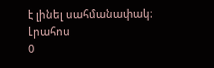է լինել սահմանափակ։
Լրահոս
0